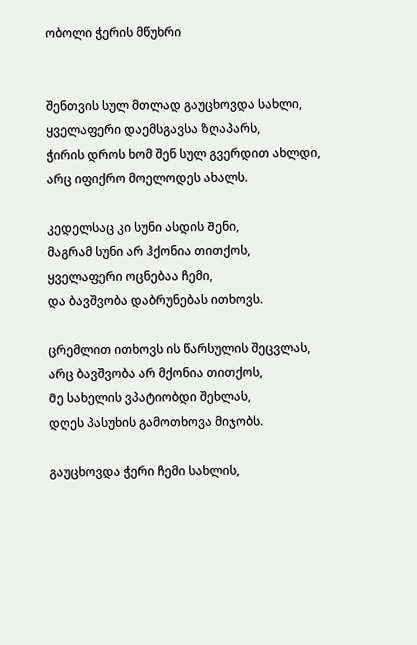ობოლი ჭერის მწუხრი


შენთვის სულ მთლად გაუცხოვდა სახლი,
ყველაფერი დაემსგავსა ზღაპარს,
ჭირის დროს ხომ შენ სულ გვერდით ახლდი,
არც იფიქრო მოელოდეს ახალს.

კედელსაც კი სუნი ასდის Შენი,
მაგრამ სუნი არ ჰქონია თითქოს,
ყველაფერი ოცნებაა ჩემი,
და ბავშვობა დაბრუნებას ითხოვს.

ცრემლით ითხოვს ის წარსულის შეცვლას,
არც ბავშვობა არ მქონია თითქოს,
Მე სახელის ვპატიობდი შეხლას,
დღეს პასუხის გამოთხოვა მიჯობს.

გაუცხოვდა ჭერი ჩემი სახლის,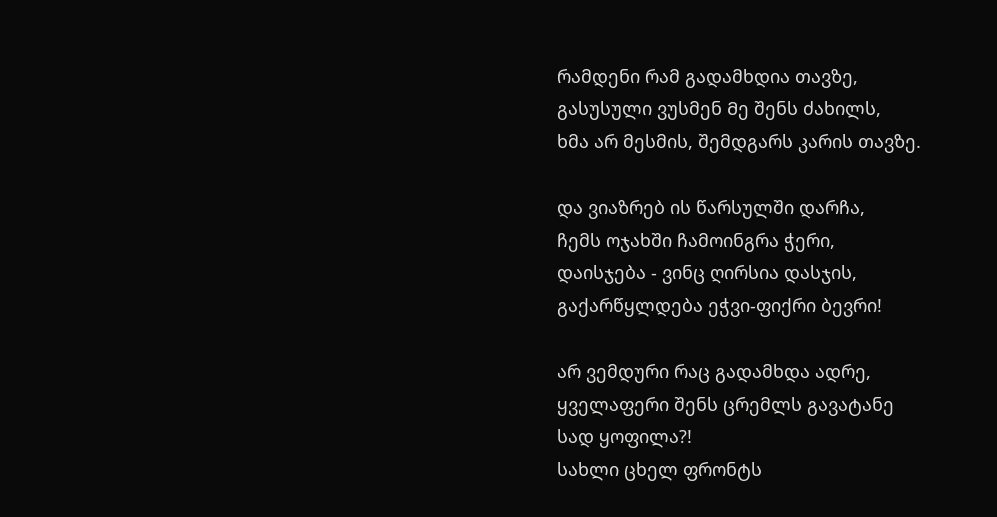რამდენი რამ გადამხდია თავზე,
გასუსული ვუსმენ Მე შენს ძახილს,
ხმა არ მესმის, შემდგარს კარის თავზე.

და ვიაზრებ ის წარსულში დარჩა,
ჩემს ოჯახში ჩამოინგრა ჭერი,
დაისჯება - ვინც ღირსია დასჯის,
გაქარწყლდება ეჭვი-ფიქრი ბევრი!

არ ვემდური რაც გადამხდა ადრე,
ყველაფერი შენს ცრემლს გავატანე
სად ყოფილა?!
სახლი ცხელ ფრონტს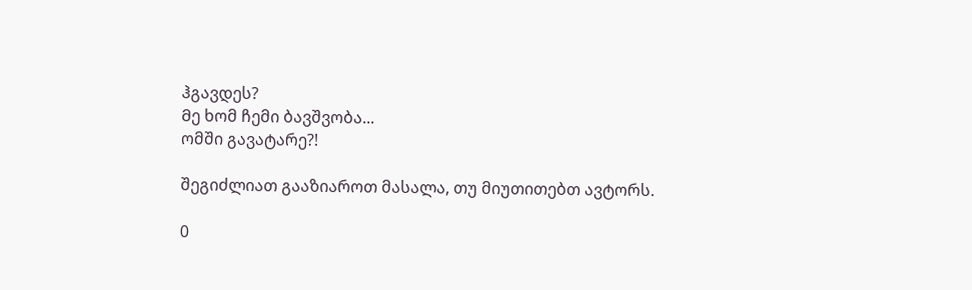ჰგავდეს?
Მე ხომ ჩემი ბავშვობა...
ომში გავატარე?!

შეგიძლიათ გააზიაროთ მასალა, თუ მიუთითებთ ავტორს.

0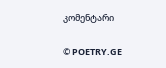კომენტარი

© POETRY.GE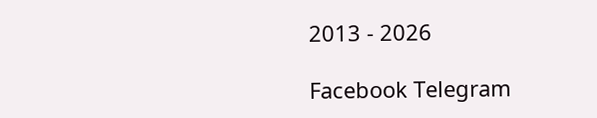2013 - 2026

Facebook Telegram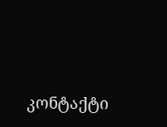კონტაქტი